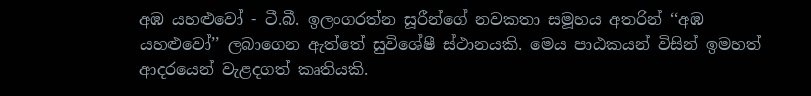අඹ යහළුවෝ - ටී.බී. ඉලංගරත්න සූරීන්ගේ නවකතා සමූහය අතරින් ‘‘අඹ යහළුවෝ’’ ලබාගෙන ඇත්තේ සුවිශේෂී ස්ථානයකි. මෙය පාඨකයන් විසින් ඉමහත් ආදරයෙන් වැළදගත් කෘතියකි.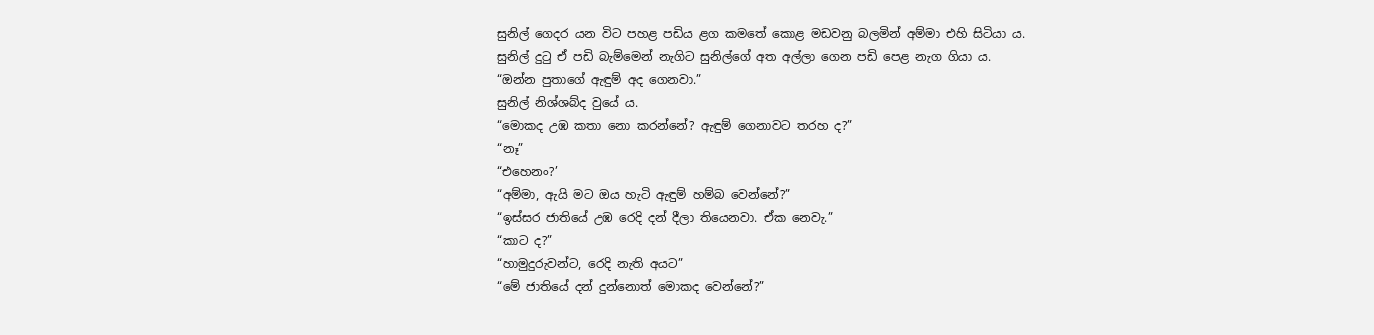සුනිල් ගෙදර යන විට පහළ පඩිය ළග කමතේ කොළ මඩවනු බලමින් අම්මා එහි සිටියා ය.
සුනිල් දුටු ඒ පඩි බැම්මෙන් නැගිට සුනිල්ගේ අත අල්ලා ගෙන පඩි පෙළ නැග ගියා ය.
“ඔන්න පුතාගේ ඇඳුම් අද ගෙනවා.”
සුනිල් නිශ්ශබ්ද වුයේ ය.
“මොකද උඹ කතා නො කරන්නේ? ඇඳුම් ගෙනාවට තරහ ද?”
“නෑ”
“එහෙනං?’
“අම්මා, ඇයි මට ඔය හැටි ඇඳුම් හම්බ වෙන්නේ?”
“ඉස්සර ජාතියේ උඹ රෙදි දන් දීලා තියෙනවා. ඒක නෙවැ.”
“කාට ද?”
“හාමුදුරුවන්ට, රෙදි නැති අයට”
“මේ ජාතියේ දන් දුන්නොත් මොකද වෙන්නේ?”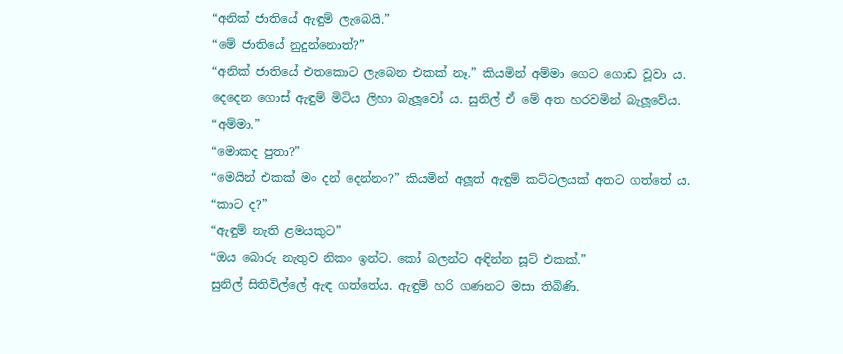“අනික් ජාතියේ ඇඳුම් ලැබෙයි.”
“මේ ජාතියේ නුදුන්නොත්?”
“අනික් ජාතියේ එතකොට ලැබෙන එකක් නෑ.” කියමින් අම්මා ගෙට ගොඩ වූවා ය.
දෙදෙන ගොස් ඇඳුම් මිටිය ලිහා බැලූවෝ ය. සුනිල් ඒ මේ අත හරවමින් බැලූවේය.
“අම්මා.”
“මොකද පුතා?”
“මෙයින් එකක් මං දන් දෙන්නං?” කියමින් අලූත් ඇඳුම් කට්ටලයක් අතට ගත්තේ ය.
“කාට ද?”
“ඇඳුම් නැති ළමයකුට”
“ඔය බොරු නැතුව නිකං ඉන්ට. කෝ බලන්ට අඳින්න සූට් එකක්.”
සුනිල් සිතිවිල්ලේ ඇඳ ගත්තේය. ඇඳුම් හරි ගණනට මසා තිබිණි.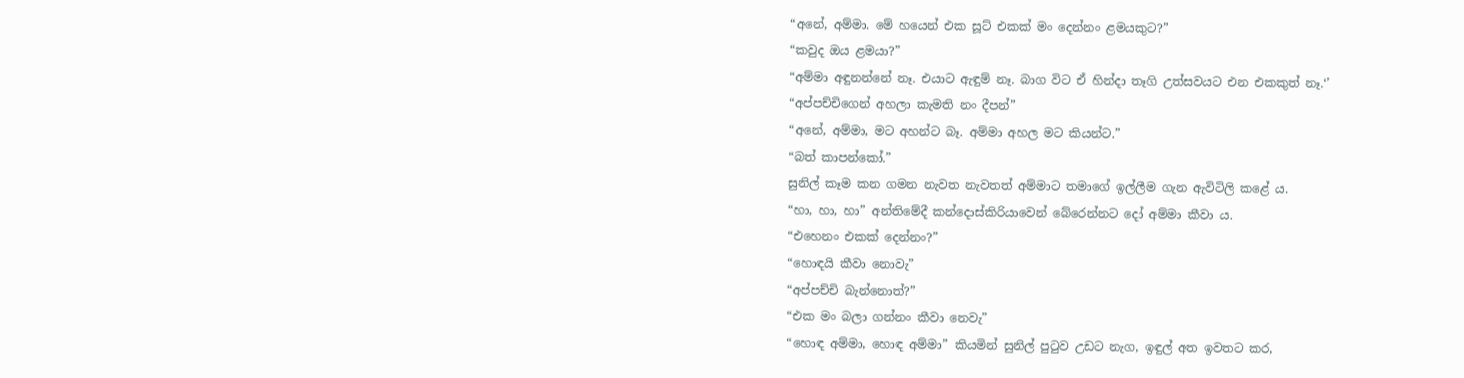“අනේ, අම්මා. මේ හයෙන් එක සූට් එකක් මං දෙන්නං ළමයකුට?”
“කවුද ඔය ළමයා?”
“අම්මා අඳුනන්නේ නෑ. එයාට ඇඳුම් නෑ. බාග විට ඒ හින්දා තෑගි උත්සවයට එන එකකුත් නෑ.‘’
“අප්පච්චිගෙන් අහලා කැමති නං දීපන්”
“අනේ, අම්මා, මට අහන්ට බෑ. අම්මා අහල මට කියන්ට.”
“බත් කාපන්කෝ.”
සුනිල් කෑම කන ගමන නැවත නැවතත් අම්මාට තමාගේ ඉල්ලීම ගැන ඇවිටිලි කළේ ය.
“හා, හා, හා” අන්තිමේදී කන්දොස්කිරියාවෙන් බේරෙන්නට දෝ අම්මා කීවා ය.
“එහෙනං එකක් දෙන්නං?”
“හොඳයි කීවා නොවැ”
“අප්පච්චි බැන්නොත්?”
“එක මං බලා ගන්නං කීවා නෙවැ”
“හොඳ අම්මා, හොඳ අම්මා” කියමින් සුනිල් පුටුව උඩට නැග, ඉඳුල් අත ඉවතට කර,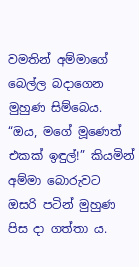වමතින් අම්මාගේ බෙල්ල බදාගෙන මුහුණ සිම්බෙය.
“ඔය, මගේ මූණෙත් එකක් ඉඳුල්!” කියමින් අම්මා බොරුවට ඔසරි පටින් මුහුණ පිස දා ගත්තා ය.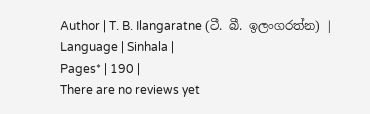Author | T. B. Ilangaratne (ටී. බී. ඉලංගරත්න) |
Language | Sinhala |
Pages* | 190 |
There are no reviews yet